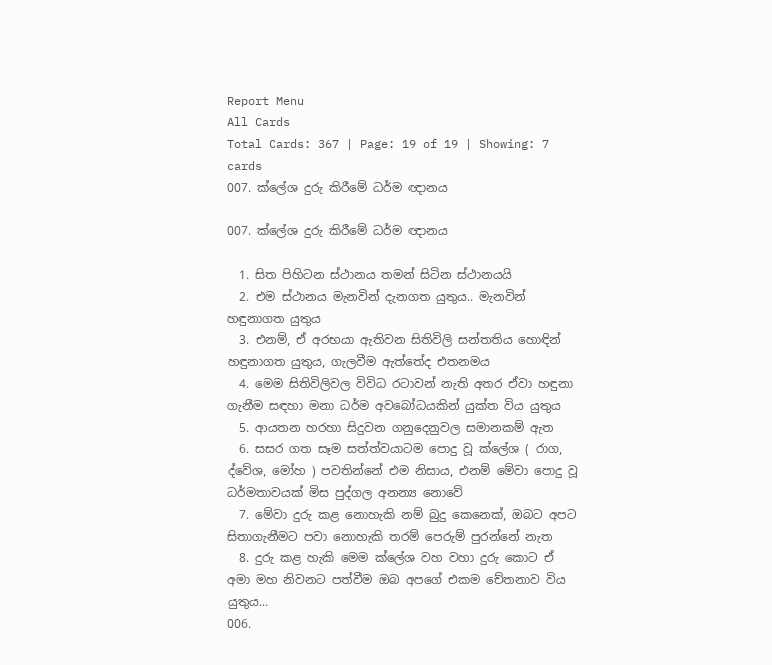Report Menu
All Cards
Total Cards: 367 | Page: 19 of 19 | Showing: 7 cards
007. ක්ලේශ දුරු කිරීමේ ධර්ම ඥානය

007. ක්ලේශ දුරු කිරීමේ ධර්ම ඥානය

  1. සිත පිහිටන ස්ථානය තමන් සිටින ස්ථානයයි
  2. එම ස්ථානය මැනවින් දැනගත යුතුය.. මැනවින් හඳුනාගත යුතුය
  3. එනම්, ඒ අරභයා ඇතිවන සිතිවිලි සන්තතිය හොඳින් හඳුනාගත යුතුය, ගැලවීම ඇත්තේද එතනමය
  4. මෙම සිතිවිලිවල විවිධ රටාවන් නැති අතර ඒවා හඳුනා ගැනීම සඳහා මනා ධර්ම අවබෝධයකින් යුක්ත විය යුතුය
  5. ආයතන හරහා සිදුවන ගනුදෙනුවල සමානකම් ඇත
  6. සසර ගත සෑම සත්ත්වයාටම පොදු වූ ක්ලේශ ( රාග, ද්වේශ, මෝහ ) පවතින්නේ එම නිසාය, එනම් මේවා පොදු වූ ධර්මතාවයක් මිස පුද්ගල අනන්‍ය නොවේ
  7. මේවා දුරු කළ නොහැකි නම් බුදු කෙනෙක්, ඔබට අපට සිතාගැනීමට පවා නොහැකි තරම් පෙරුම් පුරන්නේ නැත
  8. දුරු කළ හැකි මෙම ක්ලේශ වහ වහා දුරු කොට ඒ අමා මහ නිවනට පත්වීම ඔබ අපගේ එකම චේතනාව විය යුතුය...
006.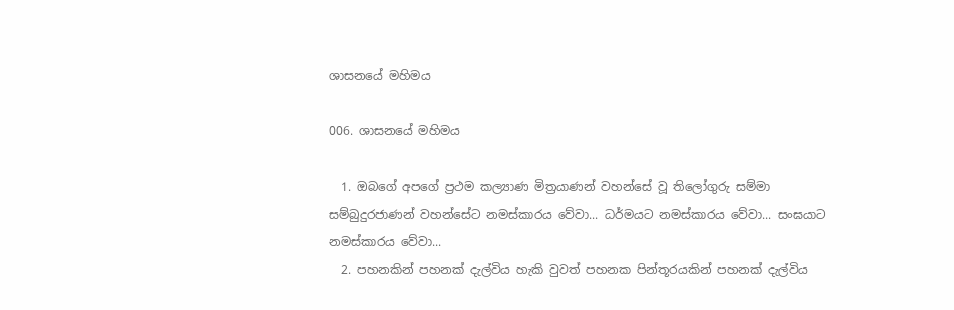ශාසනයේ මහිමය

006. ශාසනයේ මහිමය

  1. ඔබගේ අපගේ ප්‍රථම කල්‍යාණ මිත්‍රයාණන් වහන්සේ වූ තිලෝගුරු සම්මා සම්බුදුරජාණන් වහන්සේට නමස්කාරය වේවා... ධර්මයට නමස්කාරය වේවා... සංඝයාට නමස්කාරය වේවා...
  2. පහනකින් පහනක් දැල්විය හැකි වුවත් පහනක පින්තූරයකින් පහනක් දැල්විය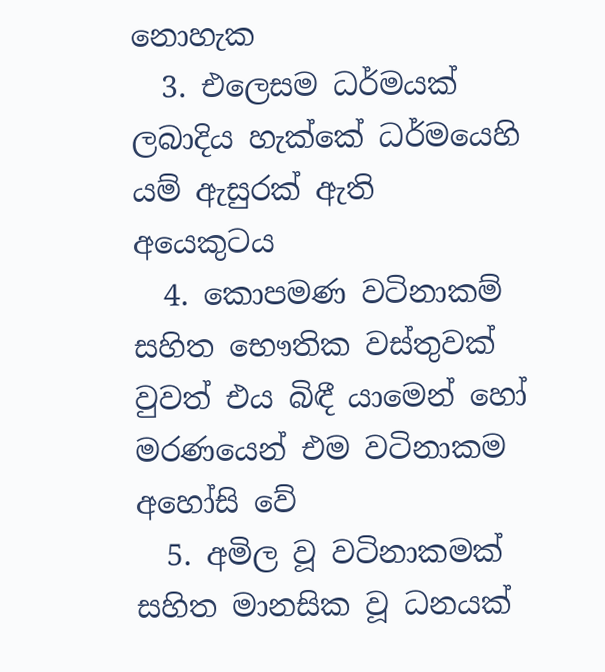නොහැක
  3. එලෙසම ධර්මයක් ලබාදිය හැක්කේ ධර්මයෙහි යම් ඇසුරක් ඇති අයෙකුටය
  4. කොපමණ වටිනාකම් සහිත භෞතික වස්තුවක් වුවත් එය බිඳී යාමෙන් හෝ මරණයෙන් එම වටිනාකම අහෝසි වේ
  5. අමිල වූ වටිනාකමක් සහිත මානසික වූ ධනයක්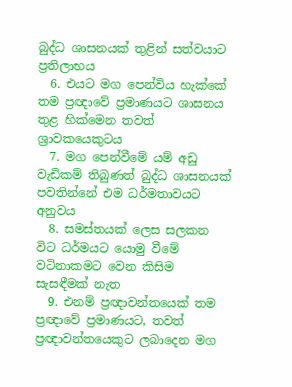බුද්ධ ශාසනයක් තුළින් සත්වයාට ප්‍රතිලාභය
  6. එයට මග පෙන්විය හැක්කේ තම ප්‍රඥාවේ ප්‍රමාණයට ශාසනය තුළ හික්මෙන තවත් ශ්‍රාවකයෙකුටය
  7. මග පෙන්වීමේ යම් අඩු වැඩිකම් තිබුණත් බුද්ධ ශාසනයක් පවතින්නේ එම ධර්මතාවයට අනුවය
  8. සමස්තයක් ලෙස සලකන විට ධර්මයට යොමු වීමේ වටිනාකමට වෙන කිසිම සැසඳීමක් නැත
  9. එනම් ප්‍රඥාවන්තයෙක් තම ප්‍රඥාවේ ප්‍රමාණයට, තවත් ප්‍රඥාවන්තයෙකුට ලබාදෙන මග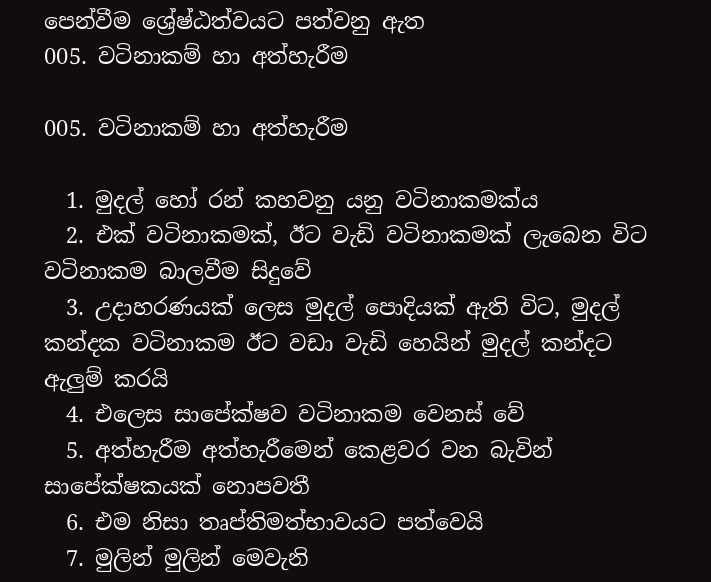පෙන්වීම ශ්‍රේෂ්ඨත්වයට පත්වනු ඇත
005. වටිනාකම් හා අත්හැරීම

005. වටිනාකම් හා අත්හැරීම

  1. මුදල් හෝ රන් කහවනු යනු වටිනාකමක්ය
  2. එක් වටිනාකමක්, ඊට වැඩි වටිනාකමක් ලැබෙන විට වටිනාකම බාලවීම සිදුවේ
  3. උදාහරණයක් ලෙස මුදල් පොදියක් ඇති විට, මුදල් කන්දක වටිනාකම ඊට වඩා වැඩි හෙයින් මුදල් කන්දට ඇලුම් කරයි
  4. එලෙස සාපේක්ෂව වටිනාකම වෙනස් වේ
  5. අත්හැරීම අත්හැරීමෙන් කෙළවර වන බැවින් සාපේක්ෂකයක් නොපවතී
  6. එම නිසා තෘප්තිමත්භාවයට පත්වෙයි
  7. මුලින් මුලින් මෙවැනි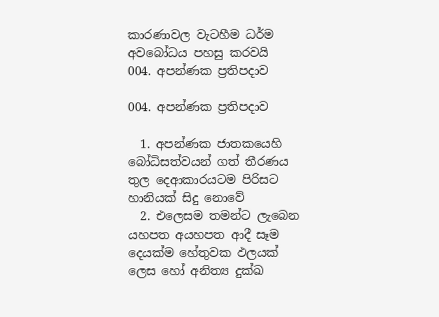කාරණාවල වැටහීම ධර්ම අවබෝධය පහසු කරවයි
004. අපන්ණක ප්‍රතිපදාව

004. අපන්ණක ප්‍රතිපදාව

  1. අපන්ණක ජාතකයෙහි බෝධිසත්වයන් ගත් තීරණය තුල දෙආකාරයටම පිරිසට හානියක් සිදු නොවේ
  2. එලෙසම තමන්ට ලැබෙන යහපත අයහපත ආදී සෑම දෙයක්ම හේතුවක ඵලයක් ලෙස හෝ අනිත්‍ය දුක්ඛ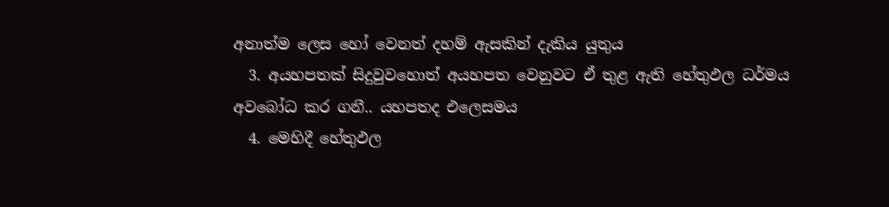අනාත්ම ලෙස හෝ වෙනත් දහම් ඇසකින් දැකිය යුතුය
  3. අයහපතක් සිදුවුවහොත් අයහපත වෙනුවට ඒ තුළ ඇති හේතුඵල ධර්මය අවබෝධ කර ගනී.. යහපතද එලෙසමය
  4. මෙහිදී හේතුඵල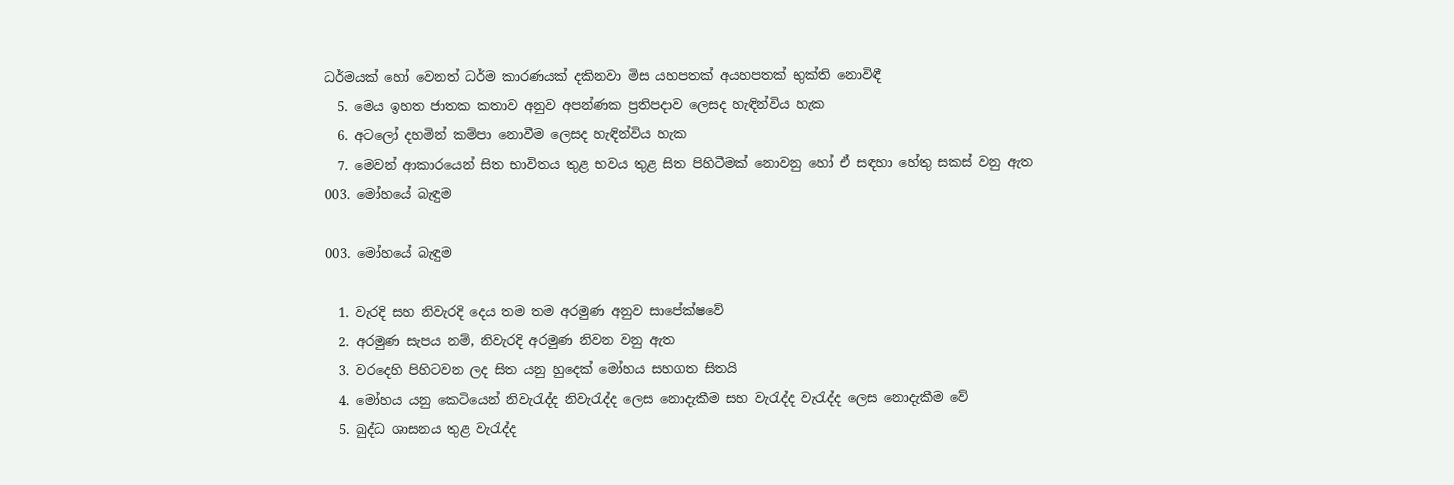ධර්මයක් හෝ වෙනත් ධර්ම කාරණයක් දකිනවා මිස යහපතක් අයහපතක් භුක්ති නොවිඳී
  5. මෙය ඉහත ජාතක කතාව අනුව අපන්ණක ප්‍රතිපදාව ලෙසද හැඳින්විය හැක
  6. අටලෝ දහමින් කම්පා නොවීම ලෙසද හැඳින්විය හැක
  7. මෙවන් ආකාරයෙන් සිත භාවිතය තුළ භවය තුළ සිත පිහිටීමක් නොවනු හෝ ඒ සඳහා හේතු සකස් වනු ඇත
003. මෝහයේ බැඳුම

003. මෝහයේ බැඳුම

  1. වැරදි සහ නිවැරදි දෙය තම තම අරමුණ අනුව සාපේක්ෂවේ
  2. අරමුණ සැපය නම්, නිවැරදි අරමුණ නිවන වනු ඇත
  3. වරදෙහි පිහිටවන ලද සිත යනු හුදෙක් මෝහය සහගත සිතයි
  4. මෝහය යනු කෙටියෙන් නිවැරැද්ද නිවැරැද්ද ලෙස නොදැකීම සහ වැරැද්ද වැරැද්ද ලෙස නොදැකීම වේ
  5. බුද්ධ ශාසනය තුළ වැරැද්ද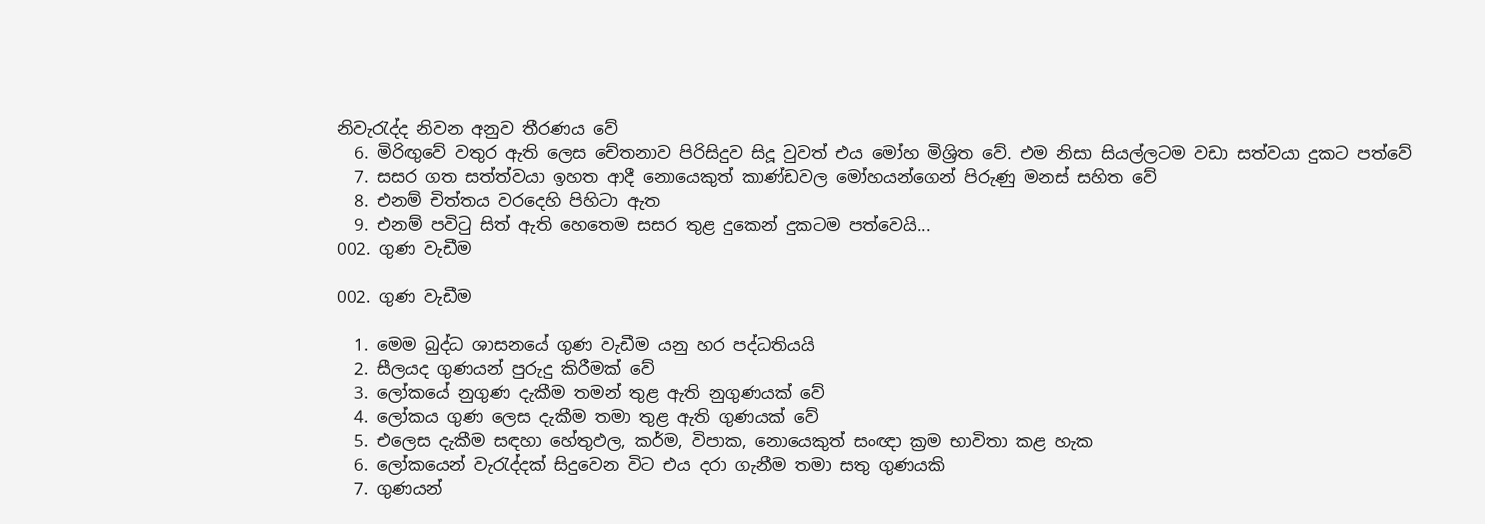නිවැරැද්ද නිවන අනුව තීරණය වේ
  6. මිරිඟුවේ වතුර ඇති ලෙස චේතනාව පිරිසිදුව සිදූ වුවත් එය මෝහ මිශ්‍රිත වේ. එම නිසා සියල්ලටම වඩා සත්වයා දුකට පත්වේ
  7. සසර ගත සත්ත්වයා ඉහත ආදී නොයෙකුත් කාණ්ඩවල මෝහයන්ගෙන් පිරුණු මනස් සහිත වේ
  8. එනම් චිත්තය වරදෙහි පිහිටා ඇත
  9. එනම් පවිටු සිත් ඇති හෙතෙම සසර තුළ දුකෙන් දුකටම පත්වෙයි...
002. ගුණ වැඩීම

002. ගුණ වැඩීම

  1. මෙම බුද්ධ ශාසනයේ ගුණ වැඩීම යනු හර පද්ධතියයි
  2. සීලයද ගුණයන් පුරුදු කිරීමක් වේ
  3. ලෝකයේ නුගුණ දැකීම තමන් තුළ ඇති නුගුණයක් වේ
  4. ලෝකය ගුණ ලෙස දැකීම තමා තුළ ඇති ගුණයක් වේ
  5. එලෙස දැකීම සඳහා හේතුඵල, කර්ම, විපාක, නොයෙකුත් සංඥා ක්‍රම භාවිතා කළ හැක
  6. ලෝකයෙන් වැරැද්දක් සිදුවෙන විට එය දරා ගැනීම තමා සතු ගුණයකි
  7. ගුණයන්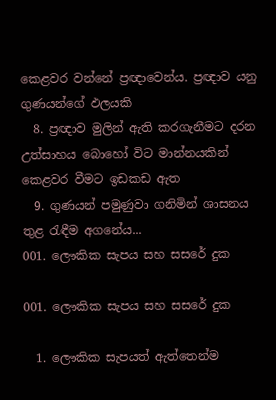කෙළවර වන්නේ ප්‍රඥාවෙන්ය. ප්‍රඥාව යනු ගුණයන්ගේ ඵලයකි
  8. ප්‍රඥාව මුලින් ඇති කරගැනීමට දරන උත්සාහය බොහෝ විට මාන්නයකින් කෙළවර වීමට ඉඩකඩ ඇත
  9. ගුණයන් පමුණුවා ගනිමින් ශාසනය තුළ රැඳීම අගනේය...
001. ලෞකික සැපය සහ සසරේ දුක

001. ලෞකික සැපය සහ සසරේ දුක

  1. ලෞකික සැපයත් ඇත්තෙන්ම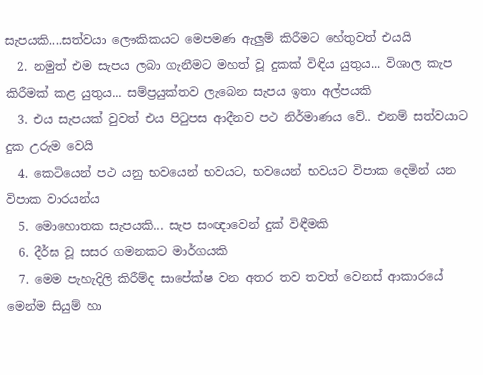සැපයකි....සත්වයා ලෞකිකයට මෙපමණ ඇලුම් කිරීමට හේතුවත් එයයි
  2. නමුත් එම සැපය ලබා ගැනීමට මහත් වූ දුකක් විඳිය යුතුය... විශාල කැප කිරීමක් කළ යුතුය... සම්ප්‍රයුක්තව ලැබෙන සැපය ඉතා අල්පයකි
  3. එය සැපයක් වුවත් එය පිටුපස ආදීනව පථ නිර්මාණය වේ.. එනම් සත්වයාට දුක උරුම වෙයි
  4. කෙටියෙන් පථ යනු භවයෙන් භවයට, භවයෙන් භවයට විපාක දෙමින් යන විපාක වාරයන්ය
  5. මොහොතක සැපයකි... සැප සංඥාවෙන් දුක් විඳීමකි
  6. දීර්ඝ වූ සසර ගමනකට මාර්ගයකි
  7. මෙම පැහැදිලි කිරීම්ද සාපේක්ෂ වන අතර තව තවත් වෙනස් ආකාරයේ මෙන්ම සියුම් හා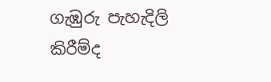ගැඹුරු පැහැදිලි කිරීම්ද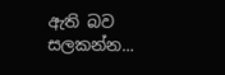ඇති බව සලකන්න...